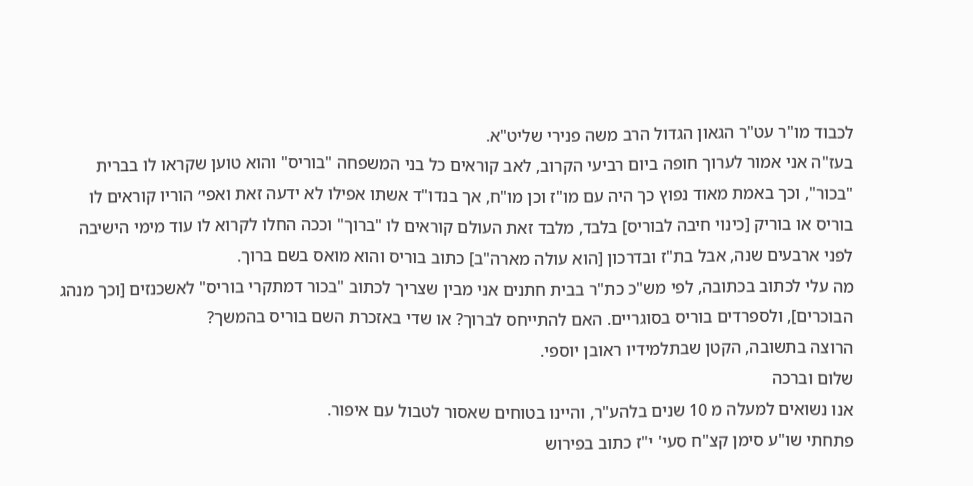לכבוד מו"ר עט"ר הגאון הגדול הרב משה פנירי שליט"א.
בעז"ה אני אמור לערוך חופה ביום רביעי הקרוב, לאב קוראים כל בני המשפחה "בוריס" והוא טוען שקראו לו בברית "בכור", וכך באמת מאוד נפוץ כך היה עם מו"ז וכן מו"ח, אך בנדו"ד אשתו אפילו לא ידעה זאת ואפי׳ הוריו קוראים לו בוריס או בוריק [כינוי חיבה לבוריס] בלבד, מלבד זאת העולם קוראים לו "ברוך" וככה החלו לקרוא לו עוד מימי הישיבה לפני ארבעים שנה, אבל בת"ז ובדרכון [הוא עולה מארה"ב] כתוב בוריס והוא מואס בשם ברוך.
מה עלי לכתוב בכתובה, לפי מש"כ כת"ר בבית חתנים אני מבין שצריך לכתוב "בכור דמתקרי בוריס" לאשכנזים [וכך מנהג הבוכרים], ולספרדים בוריס בסוגריים. האם להתייחס לברוך? או שדי באזכרת השם בוריס בהמשך?
הרוצה בתשובה, הקטן שבתלמידיו ראובן יוספי.
שלום וברכה
אנו נשואים למעלה מ 10 שנים בלהע"ר, והיינו בטוחים שאסור לטבול עם איפור.
פתחתי שו"ע סימן קצ"ח סעי' י"ז כתוב בפירוש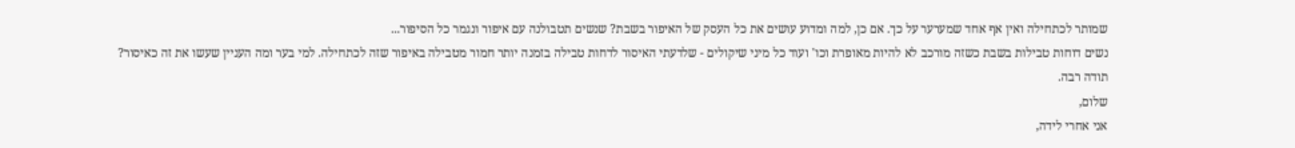שמותר לכתחילה ואין אף אחד שמערער על כך. אם כן, למה ומדוע עושים את כל העסק של האיפור בשבת? שנשים תטבולנה עם איפור ונגמר כל הסיפור...
נשים דוחות טבילות בשבת כשזה מורכב לא להיות מאופרת וכו' ועוד כל מיני שיקולים - שלדעתי האיסור לדחות טבילה בזמנה יותר חמור מטבילה באיפור שזה לכתחילה. למי בער ומה העניין שעשו את זה כאיסור?
תודה רבה.
שלום,
אני אחרי לידה,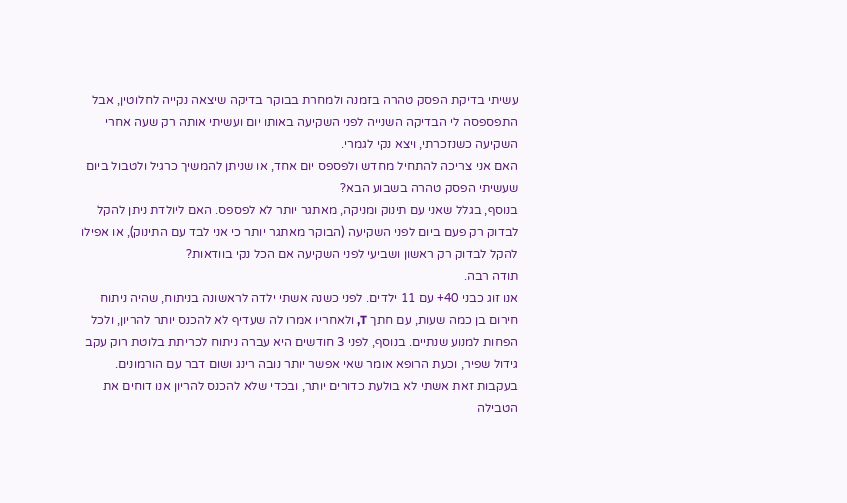עשיתי בדיקת הפסק טהרה בזמנה ולמחרת בבוקר בדיקה שיצאה נקייה לחלוטין, אבל התפספסה לי הבדיקה השנייה לפני השקיעה באותו יום ועשיתי אותה רק שעה אחרי השקיעה כשנזכרתי, ויצא נקי לגמרי.
האם אני צריכה להתחיל מחדש ולפספס יום אחד, או שניתן להמשיך כרגיל ולטבול ביום שעשיתי הפסק טהרה בשבוע הבא?
בנוסף, בגלל שאני עם תינוק ומניקה, מאתגר יותר לא לפספס. האם ליולדת ניתן להקל לבדוק רק פעם ביום לפני השקיעה (הבוקר מאתגר יותר כי אני לבד עם התינוק), או אפילו להקל לבדוק רק ראשון ושביעי לפני השקיעה אם הכל נקי בוודאות?
תודה רבה.
אנו זוג כבני 40+ עם 11 ילדים. לפני כשנה אשתי ילדה לראשונה בניתוח, שהיה ניתוח חירום בן כמה שעות, עם חתך T, ולאחריו אמרו לה שעדיף לא להכנס יותר להריון, ולכל הפחות למנוע שנתיים. בנוסף, לפני 3 חודשים היא עברה ניתוח לכריתת בלוטת רוק עקב גידול שפיר, וכעת הרופא אומר שאי אפשר יותר נובה רינג ושום דבר עם הורמונים.
בעקבות זאת אשתי לא בולעת כדורים יותר, ובכדי שלא להכנס להריון אנו דוחים את הטבילה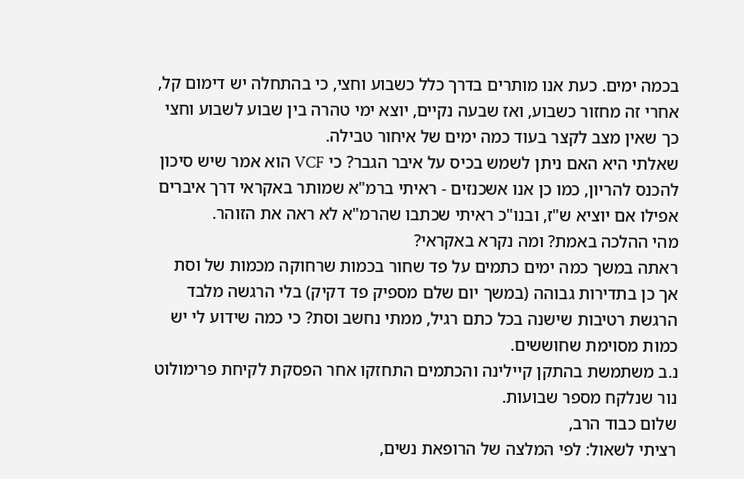בכמה ימים. כעת אנו מותרים בדרך כלל כשבוע וחצי, כי בהתחלה יש דימום קל, אחרי זה מחזור כשבוע, ואז שבעה נקיים, יוצא ימי טהרה בין שבוע לשבוע וחצי כך שאין מצב לקצר בעוד כמה ימים של איחור טבילה.
שאלתי היא האם ניתן לשמש בכיס על איבר הגבר? כי VCF הוא אמר שיש סיכון להכנס להריון, כמו כן אנו אשכנזים - ראיתי ברמ"א שמותר באקראי דרך איברים אפילו אם יוציא ש"ז, ובנו"כ ראיתי שכתבו שהרמ"א לא ראה את הזוהר.
מהי ההלכה באמת? ומה נקרא באקראי?
ראתה במשך כמה ימים כתמים על פד שחור בכמות שרחוקה מכמות של וסת אך כן בתדירות גבוהה (במשך יום שלם מספיק פד דקיק) בלי הרגשה מלבד הרגשת רטיבות שישנה בכל כתם רגיל, ממתי נחשב וסת? כי כמה שידוע לי יש כמות מסוימת שחוששים.
נ.ב משתמשת בהתקן קיילינה והכתמים התחזקו אחר הפסקת לקיחת פרימולוט נור שנלקח מספר שבועות.
שלום כבוד הרב,
רציתי לשאול: לפי המלצה של הרופאת נשים,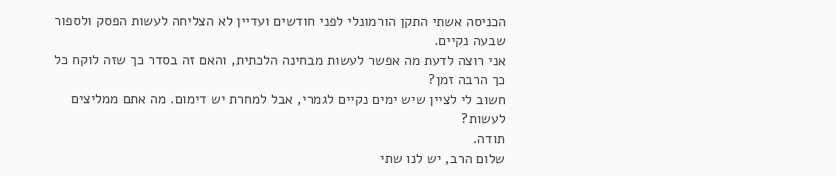הכניסה אשתי התקן הורמונלי לפני חודשים ועדיין לא הצליחה לעשות הפסק ולספור שבעה נקיים.
אני רוצה לדעת מה אפשר לעשות מבחינה הלכתית, והאם זה בסדר כך שזה לוקח כל כך הרבה זמן?
חשוב לי לציין שיש ימים נקיים לגמרי, אבל למחרת יש דימום. מה אתם ממליצים לעשות?
תודה.
שלום הרב, יש לנו שתי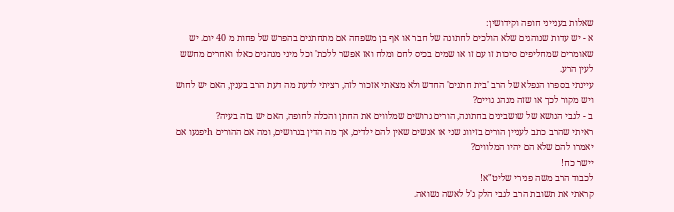שאלות בענייני חופה וקידושין:
א - יש עדות שנוהגים שלא הולכים לחתונה של חבר או אף בן משפחה אם מתחתנים בהפרש של פחות מ 40 יום. יש שאומרים שמחליפים סיכות זו עם זו או שמים בכיס לחם ומלח ואז אפשר ללכת' וכל מיני מנהגים כאלו ואחרים מחשש לעין הרע.
עיינתי בספרו הנפלא של הרב 'בית חתנים' החדש ולא מצאתי אזכור לזה, רציתי לדעת מה דעת הרב בענין, האם יש לחוש ויש מקור לכך או שזה מנהג גויים?
ב - לגבי הנושא של שושבינים בחתונה, הורים גרושים שמלווים את החתן והכלה לחופה, האם יש בזה בעיה?
ראיתי שהרב כתב לעניין הורים בזיווג שני או אנשים שאין להם ילדים, אך מה הדין בגרושים, ומה אם ההורים hיפגעו אם יאמרו להם שלא הם יהיו המלווים?
יישר כח!
לכבוד הרב משה פנירי שליט"א!
קראתי את תשובת הרב לגבי הלק ג'ל לאשה נשואה.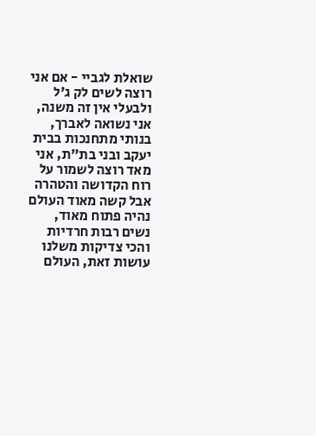שואלת לגביי - אם אני רוצה לשים לק ג'ל ולבעלי אין זה משנה, אני נשואה לאברך, בנותי מתחנכות בבית יעקב ובני בת"ת, אני מאד רוצה לשמור על רוח הקדושה והטהרה אבל קשה מאוד העולם נהיה פתוח מאוד, נשים רבות חרדיות והכי צדיקות משלנו עושות זאת, העולם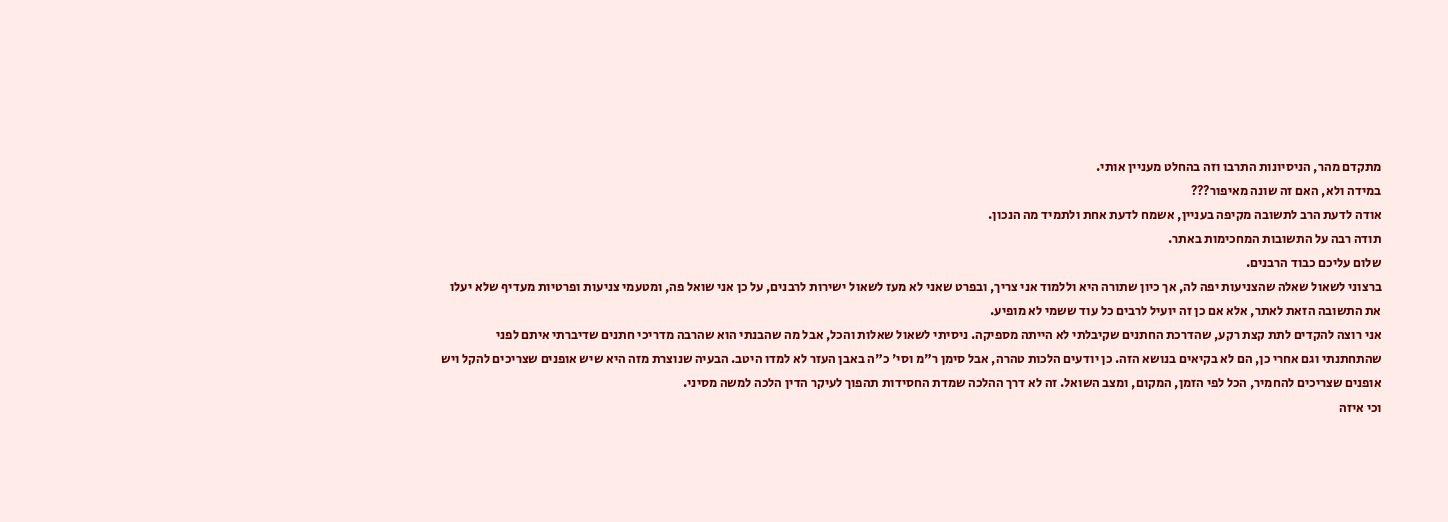מתקדם מהר, הניסיונות התרבו וזה בהחלט מעניין אותי.
במידה ולא, האם זה שונה מאיפור???
אודה לדעת הרב לתשובה מקיפה בעניין, אשמח לדעת אחת ולתמיד מה הנכון.
תודה רבה על התשובות המחכימות באתר.
שלום עליכם כבוד הרבנים.
ברצוני לשאול שאלה שהצניעות יפה לה, אך כיון שתורה היא וללמוד אני צריך, ובפרט שאני לא מעז לשאול ישירות לרבנים, על כן אני שואל פה, ומטעמי צניעות ופרטיות מעדיף שלא יעלו את התשובה הזאת לאתר, אלא אם כן זה יועיל לרבים כל עוד ששמי לא מופיע.
אני רוצה להקדים לתת קצת רקע, שהדרכת החתנים שקיבלתי לא הייתה מספיקה. ניסיתי לשאול שאלות והכל, אבל מה שהבנתי הוא שהרבה מדריכי חתנים שדיברתי איתם לפני שהתחתנתי וגם אחרי כן, הם לא בקיאים בנושא הזה. כן יודעים הלכות טהרה, אבל סימן ר"מ וסי' כ"ה באבן העזר לא למדו היטב. הבעיה שנוצרת מזה היא שיש אופנים שצריכים להקל ויש אופנים שצריכים להחמיר, הכל לפי הזמן, המקום, ומצב השואל. זה לא דרך ההלכה שמדת החסידות תהפוך לעיקר הדין הלכה למשה מסיני.
וכי איזה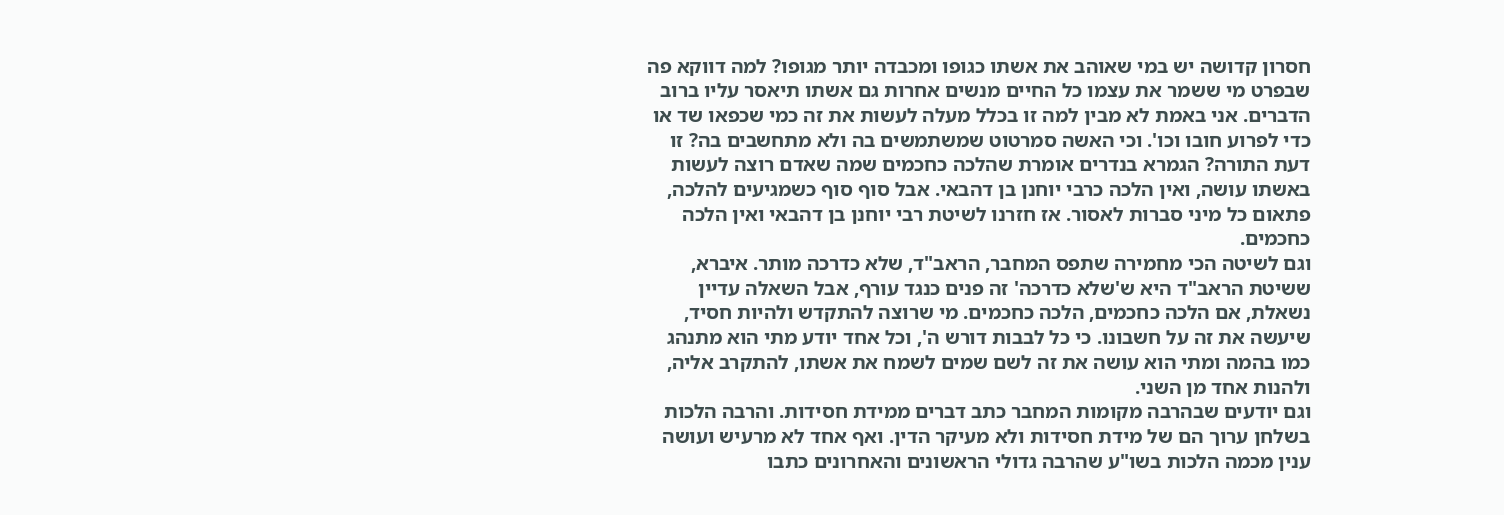חסרון קדושה יש במי שאוהב את אשתו כגופו ומכבדה יותר מגופו? למה דווקא פה שבפרט מי ששמר את עצמו כל החיים מנשים אחרות גם אשתו תיאסר עליו ברוב הדברים. אני באמת לא מבין למה זו בכלל מעלה לעשות את זה כמי שכפאו שד או כדי לפרוע חובו וכו'. וכי האשה סמרטוט שמשתמשים בה ולא מתחשבים בה? זו דעת התורה? הגמרא בנדרים אומרת שהלכה כחכמים שמה שאדם רוצה לעשות באשתו עושה, ואין הלכה כרבי יוחנן בן דהבאי. אבל סוף סוף כשמגיעים להלכה, פתאום כל מיני סברות לאסור. אז חזרנו לשיטת רבי יוחנן בן דהבאי ואין הלכה כחכמים.
וגם לשיטה הכי מחמירה שתפס המחבר, הראב"ד, שלא כדרכה מותר. איברא, ששיטת הראב"ד היא ש'שלא כדרכה' זה פנים כנגד עורף, אבל השאלה עדיין נשאלת, אם הלכה כחכמים, הלכה כחכמים. מי שרוצה להתקדש ולהיות חסיד, שיעשה את זה על חשבונו. כי כל לבבות דורש ה', וכל אחד יודע מתי הוא מתנהג כמו בהמה ומתי הוא עושה את זה לשם שמים לשמח את אשתו, להתקרב אליה, ולהנות אחד מן השני.
וגם יודעים שבהרבה מקומות המחבר כתב דברים ממידת חסידות. והרבה הלכות בשלחן ערוך הם של מידת חסידות ולא מעיקר הדין. ואף אחד לא מרעיש ועושה ענין מכמה הלכות בשו"ע שהרבה גדולי הראשונים והאחרונים כתבו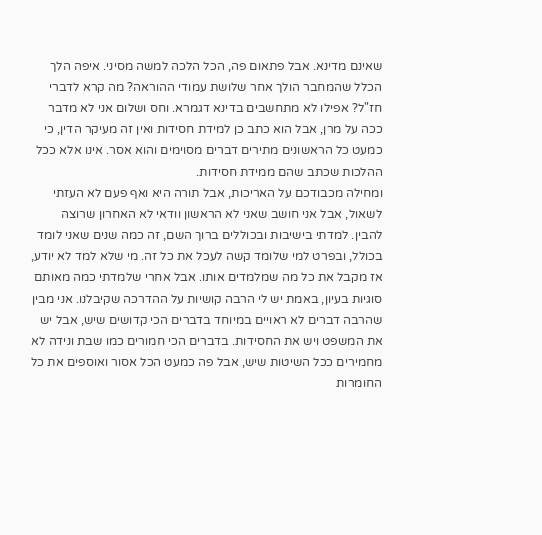שאינם מדינא. אבל פתאום פה, הכל הלכה למשה מסיני. איפה הלך הכלל שהמחבר הולך אחר שלושת עמודי ההוראה? מה קרא לדברי חז"ל? אפילו לא מתחשבים בדינא דגמרא. וחס ושלום אני לא מדבר ככה על מרן, אבל הוא כתב כן למידת חסידות ואין זה מעיקר הדין, כי כמעט כל הראשונים מתירים דברים מסוימים והוא אסר. אינו אלא ככל ההלכות שכתב שהם ממידת חסידות.
ומחילה מכבודכם על האריכות, אבל תורה היא ואף פעם לא העזתי לשאול, אבל אני חושב שאני לא הראשון וודאי לא האחרון שרוצה להבין. למדתי בישיבות ובכוללים ברוך השם, זה כמה שנים שאני לומד בכולל, ובפרט למי שלומד קשה לעכל את כל זה. מי שלא למד לא יודע, אז מקבל את כל מה שמלמדים אותו. אבל אחרי שלמדתי כמה מאותם סוגיות בעיון, באמת יש לי הרבה קושיות על ההדרכה שקיבלנו. אני מבין שהרבה דברים לא ראויים במיוחד בדברים הכי קדושים שיש, אבל יש את המשפט ויש את החסידות. בדברים הכי חמורים כמו שבת ונידה לא מחמירים ככל השיטות שיש, אבל פה כמעט הכל אסור ואוספים את כל החומרות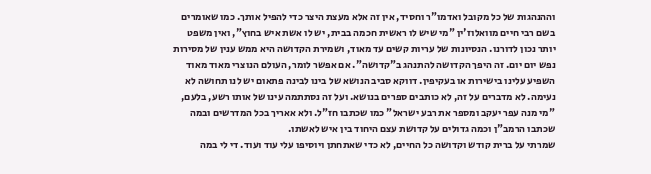וההנהגות של כל מקובל ואדמו"ר וחסיד, אין זה אלא מעצת היצר כדי להפיל אותך. כמו שאומרים בשם רבי חיים מוואלוז'ין "מי שיש לו ראשית חכמה בבית, יש לו אשת איש בחוץ", ואין משפט יותר נכון לדורנו. הנסיונות של עריות קשים עד מאוד, ושמירת הקדושה היא ממש ענין של מסירות נפש יום יום. זה היפך הקדושה להתנהג ב"קדושה". אם אפשר לומר, העולם הנוצרי מאוד מאוד השפיע עלינו בישירות או בעקיפין. דווקא סביב הנושא של בינו לבינה פתאום יש לנו תחושה לא נעימה. לא מדברים על זה, לא כותבים ספרים בנושא. ועל זה נסתתמה עינו של אותו רשע, בלעם, "מי מנה עפר יעקב ומספר את רבע ישראל" כמו שכתבו חז"ל. ולא אאריך בכל המדרשים ובמה שכתבו הרמב"ן וכמה גדולים על קדושת עצם היחוד בין איש לאשתו.
שמרתי על ברית קודש וקדושה כל החיים, לא כדי שאתחתן ויוסיפו עלי עוד ועוד. די לי במה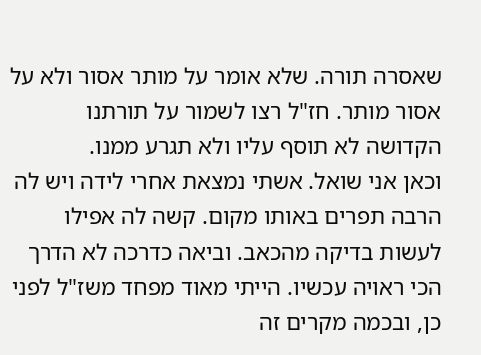שאסרה תורה. שלא אומר על מותר אסור ולא על אסור מותר. חז"ל רצו לשמור על תורתנו הקדושה לא תוסף עליו ולא תגרע ממנו.
וכאן אני שואל. אשתי נמצאת אחרי לידה ויש לה הרבה תפרים באותו מקום. קשה לה אפילו לעשות בדיקה מהכאב. וביאה כדרכה לא הדרך הכי ראויה עכשיו. הייתי מאוד מפחד משז"ל לפני כן, ובכמה מקרים זה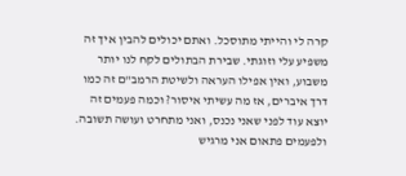קרה לי והייתי מתוסכל. ואתם יכולים להבין איך זה משפיע עלי וזוגתי. שבירת הבתולים לקח לנו יותר משבוע, ואין אפילו העראה ולשיטת הרמב"ם זה כמו דרך איברים, אז מה עשיתי איסור? וכמה פעמים זה יוצא עוד לפני שאני נכנס, ואני מתחרט ועושה תשובה. ולפעמים פתאום אני מרגיש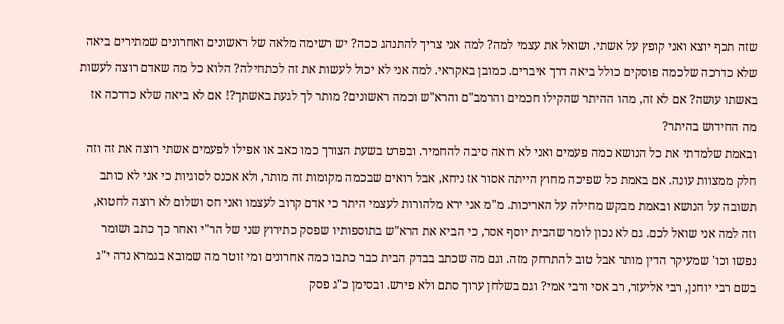שזה תכף יוצא ואני קופץ על אשתי. ושואל את עצמי למה? למה אני צריך להתנהג ככה? יש רשימה מלאה של ראשונים ואחרונים שמתירים ביאה שלא כדרכה שלכמה פוסקים כולל ביאה דרך איברים. כמובן באקראי. למה אני לא יכול לעשות את זה לכתחילה? הלוא כל מה שאדם רוצה לעשות באשתו עושה? אם לא זה, מהו ההיתר שהקילו חכמים והרמב"ם והרא"ש וכמה ראשונים? מותר לך לגעת באשתך?! אם לא ביאה שלא כדרכה אז מה החידוש בהיתר?
ובאמת שלמדתי את כל הנושא כמה פעמים ואני לא רואה סיבה להחמיר. ובפרט בשעת הצורך כמו כאב או אפילו לפעמים אשתי רוצה את זה וזה חלק ממצוות עונה. אם באמת כל שפיכה מחוץ הייתה אסור אז ניחא, אבל רואים שבכמה מקומות זה מותר, ולא אכנס לסוגיות כי אני לא כותב תשובה על הנושא ובאמת מבקש מחילה על האריכות. מ"מ אני ירא מלהורות לעצמי היתר כי אדם קרוב לעצמו ואני חס ושלום לא רוצה לחטוא, וזה למה אני שואל לכם. גם לא נכון לומר שהבית יוסף אסר, כי הביא את הרא"ש בתוספותיו שפסק כתירוץ שני של הר"י ואחר כך כתב ושומר נפשו וכו' שמעיקר הדין מותר אבל טוב להתרחק מזה. וגם מה שכתב בבדק הבית כבר כתבו כמה אחרונים ומי זוטר מה שמובא בגמרא נדה י"ג בשם רבי יוחנן, רבי אליעזר, רב אסי ורבי אמי? וגם בשלחן ערוך סתם ולא פירש. ובסימן כ"ג פסק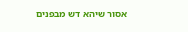אסור שיהא דש מבפנים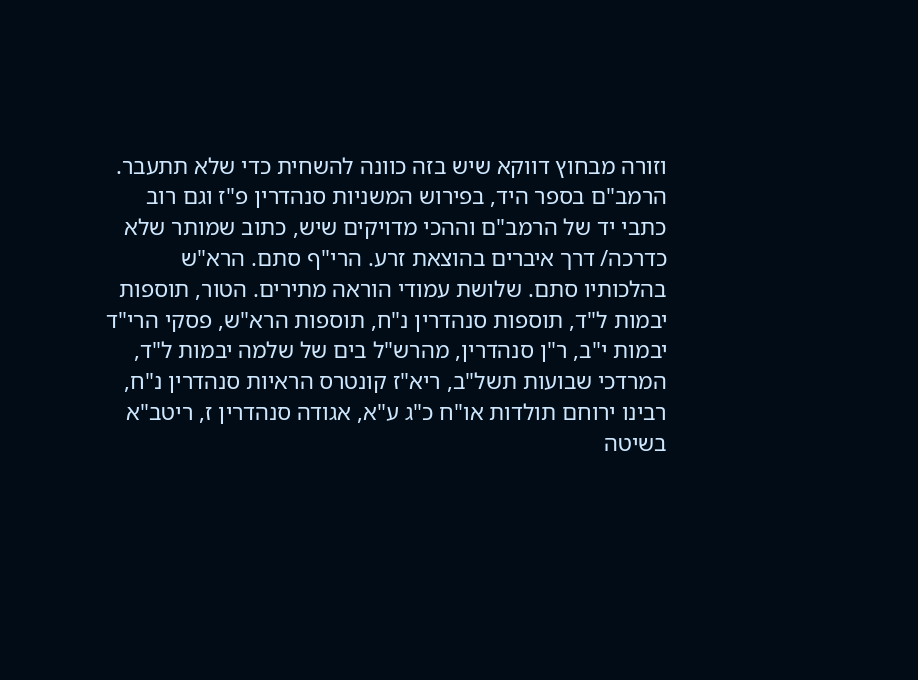וזורה מבחוץ דווקא שיש בזה כוונה להשחית כדי שלא תתעבר.
הרמב"ם בספר היד, בפירוש המשניות סנהדרין פ"ז וגם רוב כתבי יד של הרמב"ם וההכי מדויקים שיש, כתוב שמותר שלא כדרכה/ דרך איברים בהוצאת זרע. הרי"ף סתם. הרא"ש בהלכותיו סתם. שלושת עמודי הוראה מתירים. הטור, תוספות יבמות ל"ד, תוספות סנהדרין נ"ח, תוספות הרא"ש, פסקי הרי"ד יבמות י"ב, ר"ן סנהדרין, מהרש"ל בים של שלמה יבמות ל"ד, המרדכי שבועות תשל"ב, ריא"ז קונטרס הראיות סנהדרין נ"ח, רבינו ירוחם תולדות או"ח כ"ג ע"א, אגודה סנהדרין ז, ריטב"א בשיטה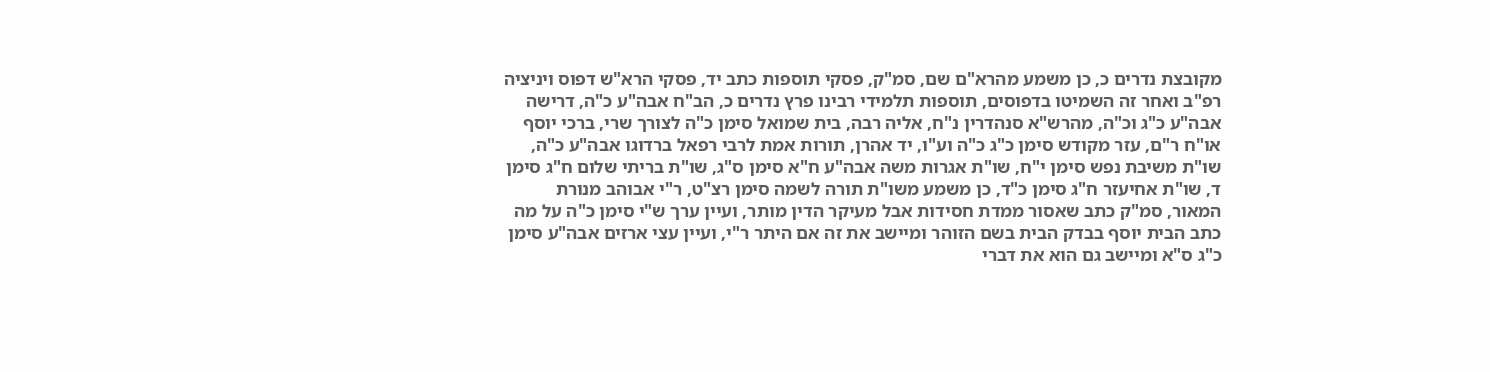מקובצת נדרים כ, כן משמע מהרא"ם שם, סמ"ק, פסקי תוספות כתב יד, פסקי הרא"ש דפוס ויניציה רפ"ב ואחר זה השמיטו בדפוסים, תוספות תלמידי רבינו פרץ נדרים כ, הב"ח אבה"ע כ"ה, דרישה אבה"ע כ"ג וכ"ה, מהרש"א סנהדרין נ"ח, אליה רבה, בית שמואל סימן כ"ה לצורך שרי, ברכי יוסף או"ח ר"ם, עזר מקודש סימן כ"ג כ"ה וע"ו, יד אהרן, תורות אמת לרבי רפאל ברדוגו אבה"ע כ"ה, שו"ת משיבת נפש סימן י"ח, שו"ת אגרות משה אבה"ע ח"א סימן ס"ג, שו"ת בריתי שלום ח"ג סימן ד, שו"ת אחיעזר ח"ג סימן כ"ד, כן משמע משו"ת תורה לשמה סימן רצ"ט, ר"י אבוהב מנורת המאור, סמ"ק כתב שאסור ממדת חסידות אבל מעיקר הדין מותר, ועיין ערך ש"י סימן כ"ה על מה כתב הבית יוסף בבדק הבית בשם הזוהר ומיישב את זה אם היתר ר"י, ועיין עצי ארזים אבה"ע סימן כ"ג ס"א ומיישב גם הוא את דברי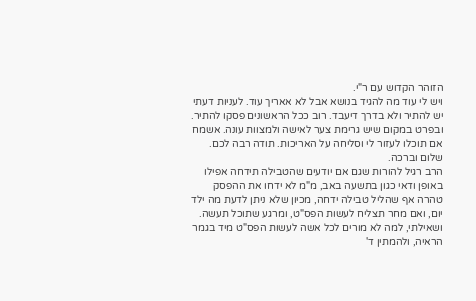הזוהר הקדוש עם ר"י.
ויש לי עוד מה להגיד בנושא אבל לא אאריך עוד. לעניות דעתי יש להתיר ולא בדרך דיעבד. רוב ככל הראשונים פסקו להתיר. ובפרט במקום שיש גרימת צער לאישה ולמצוות עונה. אשמח אם תוכלו לעזור לי וסליחה על האריכות. תודה רבה לכם.
שלום וברכה.
הרב רגיל להורות שגם אם יודעים שהטבילה תידחה אפילו באופן ודאי כגון בתשעה באב, מ"מ לא ידחו את ההפסק טהרה אף שהליל טבילה ידחה, מכיון שלא ניתן לדעת מה ילד יום, ואם מחר תצליח לעשות הפס"ט, ומרגע שתוכל תעשה.
ושאילתי, למה לא מורים לכל אשה לעשות הפס"ט מיד בגמר הראיה, ולהמתין ד'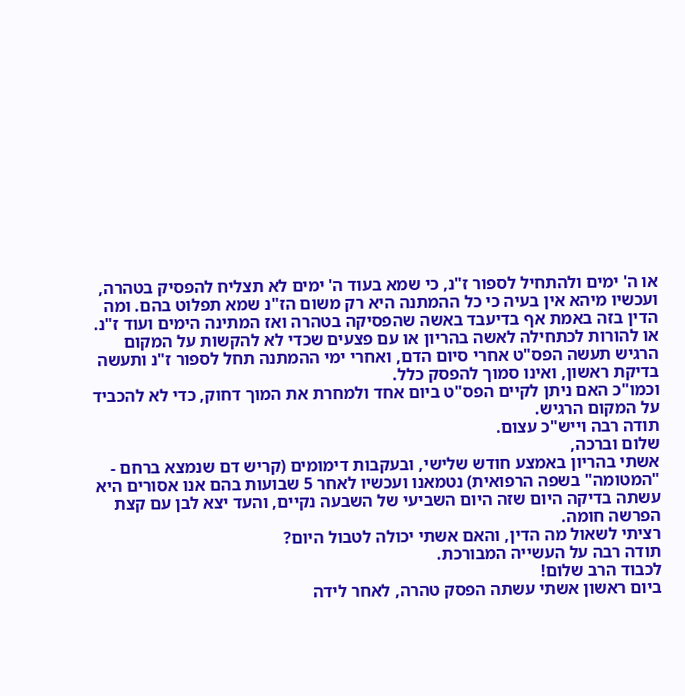או ה' ימים ולהתחיל לספור ז"נ, כי שמא בעוד ה' ימים לא תצליח להפסיק בטהרה, ועכשיו מיהא אין בעיה כי כל ההמתנה היא רק משום הז"נ שמא תפלוט בהם. ומה הדין בזה באמת אף בדיעבד באשה שהפסיקה בטהרה ואז המתינה הימים ועוד ז"נ.
או להורות לכתחילה לאשה בהריון או עם פצעים שכדי לא להקשות על המקום הרגיש תעשה הפס"ט אחרי סיום הדם, ואחרי ימי ההמתנה תחל לספור ז"נ ותעשה בדיקת ראשון, ואינו סמוך להפסק כלל.
וכמו"כ האם ניתן לקיים הפס"ט ביום אחד ולמחרת את המוך דחוק, כדי לא להכביד על המקום הרגיש.
תודה רבה וייש"כ עצום.
שלום וברכה,
אשתי בהריון באמצע חודש שלישי, ובעקבות דימומים (קריש דם שנמצא ברחם - "המטומה" בשפה הרפואית) נטמאנו ועכשיו לאחר 5 שבועות בהם אנו אסורים היא עשתה בדיקה היום שזה היום השביעי של השבעה נקיים, והעד יצא לבן עם קצת הפרשה חומה.
רציתי לשאול מה הדין, והאם אשתי יכולה לטבול היום?
תודה רבה על העשייה המבורכת.
לכבוד הרב שלום!
ביום ראשון אשתי עשתה הפסק טהרה, לאחר לידה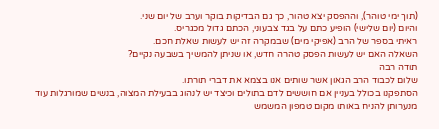(תוך ימי טוהר), וההפסק יצא טהור, כך גם הבדיקות בוקר וערב של יום שני.
והיום (יום שלישי) הופיע כתם על בגד צבעוני, הכתם גדול מכגריס.
ראיתי בספר של הרב (אפיקי מים) שבמקרה זה יש לעשות שאלת חכם.
השאלה האם יש לעשות הפסק טהרה חדש, או שניתן להמשיך בשבעה נקיים?
תודה רבה
שלום לכבוד הרב הגאון אשר שותים אנו בצמא את דברי תורתו.
הסתפקנו בכולל בעניין אם חוששים לדם בתולים וכיצד יש לנהוג בבעילת המצוה, בנשים שמורגלות עוד מנערותן להניח באותו מקום טמפון המשמש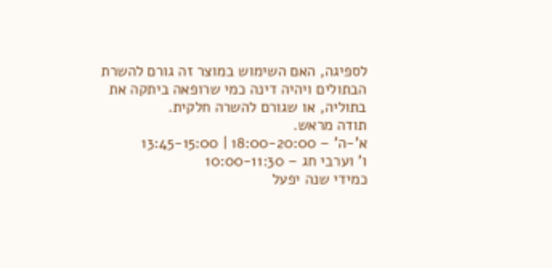לספיגה, האם השימוש במוצר זה גורם להשרת הבתולים ויהיה דינה כמי שרופאה ביתקה את בתוליה, או שגורם להשרה חלקית.
תודה מראש.
א’-ה’ – 18:00-20:00 | 13:45-15:00
ו’ וערבי חג – 10:00-11:30
כמידי שנה יפעל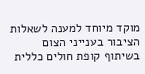מוקד מיוחד למענה לשאלות הציבור בענייני הצום בשיתוף קופת חולים כללית